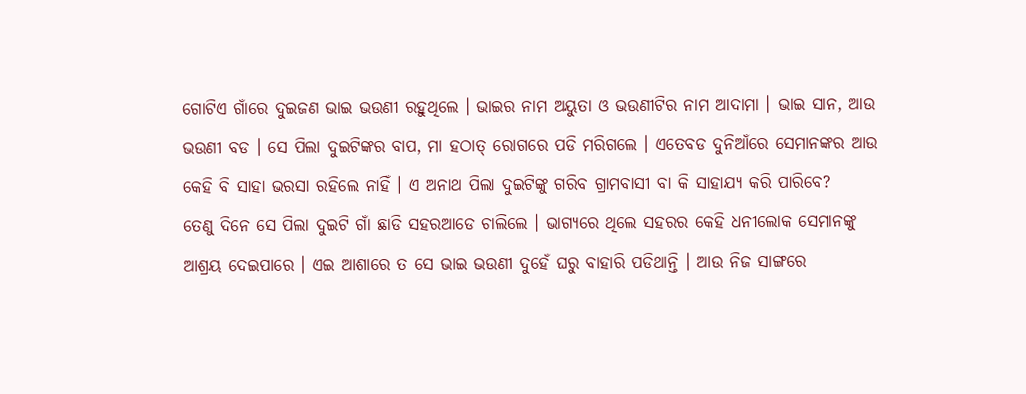ଗୋଟିଏ ଗାଁରେ ଦୁଇଜଣ ଭାଇ ଭଉଣୀ ରହୁଥିଲେ । ଭାଇର ନାମ ଅୟୁତା ଓ ଭଉଣୀଟିର ନାମ ଆଦାମା । ଭାଇ ସାନ, ଆଉ ଭଉଣୀ ବଡ । ସେ ପିଲା ଦୁଇଟିଙ୍କର ବାପ, ମା ହଠାତ୍ ରୋଗରେ ପଡି ମରିଗଲେ । ଏତେବଡ ଦୁନିଆଁରେ ସେମାନଙ୍କର ଆଉ କେହି ବି ସାହା ଭରସା ରହିଲେ ନାହିଁ । ଏ ଅନାଥ ପିଲା ଦୁଇଟିଙ୍କୁ ଗରିବ ଗ୍ରାମବାସୀ ବା କି ସାହାଯ୍ୟ କରି ପାରିବେ?
ତେଣୁ ଦିନେ ସେ ପିଲା ଦୁଇଟି ଗାଁ ଛାଡି ସହରଆଡେ ଚାଲିଲେ । ଭାଗ୍ୟରେ ଥିଲେ ସହରର କେହି ଧନୀଲୋକ ସେମାନଙ୍କୁ ଆଶ୍ରୟ ଦେଇପାରେ । ଏଇ ଆଶାରେ ତ ସେ ଭାଇ ଭଉଣୀ ଦୁହେଁ ଘରୁ ବାହାରି ପଡିଥାନ୍ତି । ଆଉ ନିଜ ସାଙ୍ଗରେ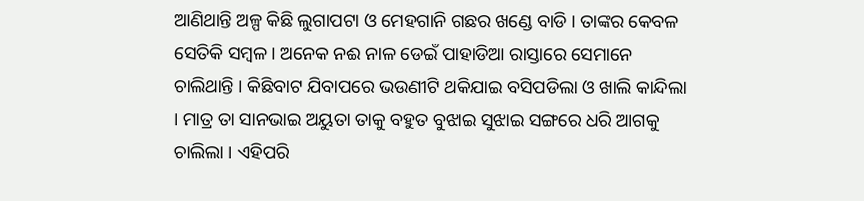ଆଣିଥାନ୍ତି ଅଳ୍ପ କିଛି ଲୁଗାପଟା ଓ ମେହଗାନି ଗଛର ଖଣ୍ଡେ ବାଡି । ତାଙ୍କର କେବଳ ସେତିକି ସମ୍ବଳ । ଅନେକ ନଈ ନାଳ ଡେଇଁ ପାହାଡିଆ ରାସ୍ତାରେ ସେମାନେ ଚାଲିଥାନ୍ତି । କିଛିବାଟ ଯିବାପରେ ଭଉଣୀଟି ଥକିଯାଇ ବସିପଡିଲା ଓ ଖାଲି କାନ୍ଦିଲା । ମାତ୍ର ତା ସାନଭାଇ ଅୟୁତା ତାକୁ ବହୁତ ବୁଝାଇ ସୁଝାଇ ସଙ୍ଗରେ ଧରି ଆଗକୁ ଚାଲିଲା । ଏହିପରି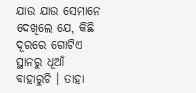ଯାଉ ଯାଉ ସେମାନେ ଦେଖିଲେ ଯେ, କିଛି ଦୂରରେ ଗୋଟିଏ ସ୍ଥାନରୁ ଧୂଆଁ ବାହାରୁଚି । ତାହା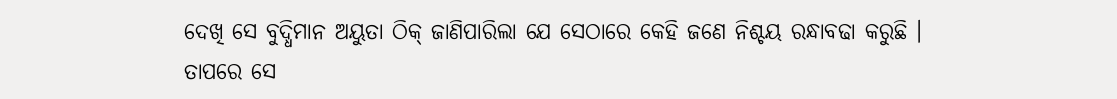ଦେଖି ସେ ବୁଦ୍ଧିମାନ ଅୟୁତା ଠିକ୍ ଜାଣିପାରିଲା ଯେ ସେଠାରେ କେହି ଜଣେ ନିଶ୍ଚୟ ରନ୍ଧାବଢା କରୁଛି ।
ତାପରେ ସେ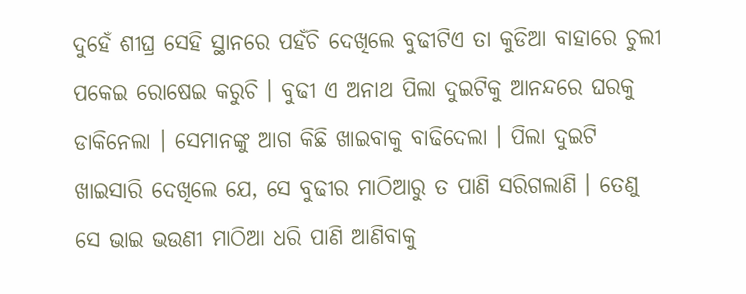ଦୁହେଁ ଶୀଘ୍ର ସେହି ସ୍ଥାନରେ ପହଁଚି ଦେଖିଲେ ବୁଢୀଟିଏ ତା କୁଡିଆ ବାହାରେ ଚୁଲୀ ପକେଇ ରୋଷେଇ କରୁଚି । ବୁଢୀ ଏ ଅନାଥ ପିଲା ଦୁଇଟିକୁ ଆନନ୍ଦରେ ଘରକୁ ଡାକିନେଲା । ସେମାନଙ୍କୁ ଆଗ କିଛି ଖାଇବାକୁ ବାଢିଦେଲା । ପିଲା ଦୁଇଟି ଖାଇସାରି ଦେଖିଲେ ଯେ, ସେ ବୁଢୀର ମାଠିଆରୁ ତ ପାଣି ସରିଗଲାଣି । ତେଣୁ ସେ ଭାଇ ଭଉଣୀ ମାଠିଆ ଧରି ପାଣି ଆଣିବାକୁ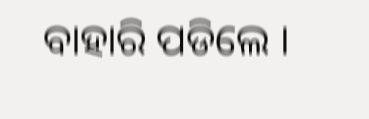ବାହାରି ପଡିଲେ ।